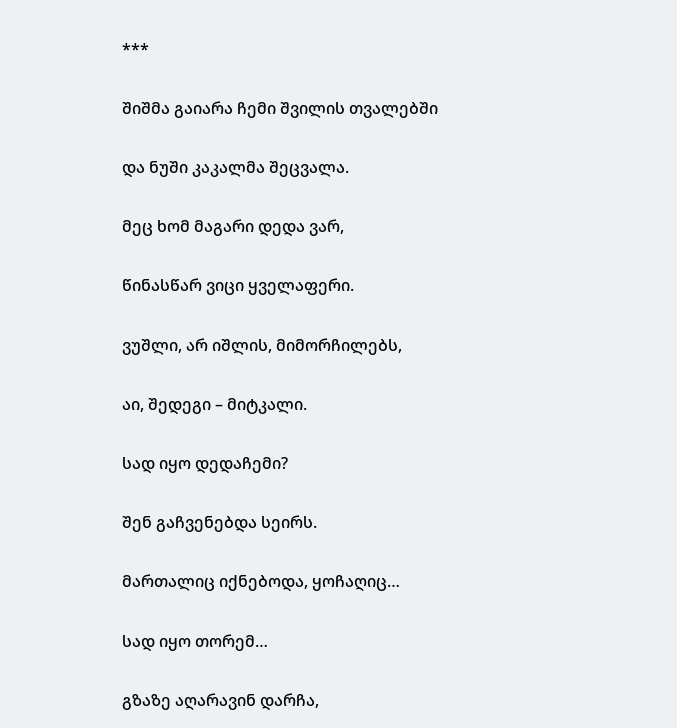***

შიშმა გაიარა ჩემი შვილის თვალებში

და ნუში კაკალმა შეცვალა.

მეც ხომ მაგარი დედა ვარ,

წინასწარ ვიცი ყველაფერი.

ვუშლი, არ იშლის, მიმორჩილებს,

აი, შედეგი – მიტკალი.

სად იყო დედაჩემი?

შენ გაჩვენებდა სეირს.

მართალიც იქნებოდა, ყოჩაღიც…

სად იყო თორემ…

გზაზე აღარავინ დარჩა,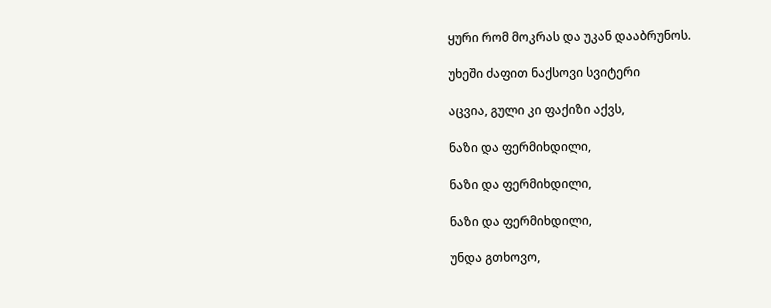ყური რომ მოკრას და უკან დააბრუნოს.

უხეში ძაფით ნაქსოვი სვიტერი

აცვია, გული კი ფაქიზი აქვს,

ნაზი და ფერმიხდილი,

ნაზი და ფერმიხდილი,

ნაზი და ფერმიხდილი,

უნდა გთხოვო,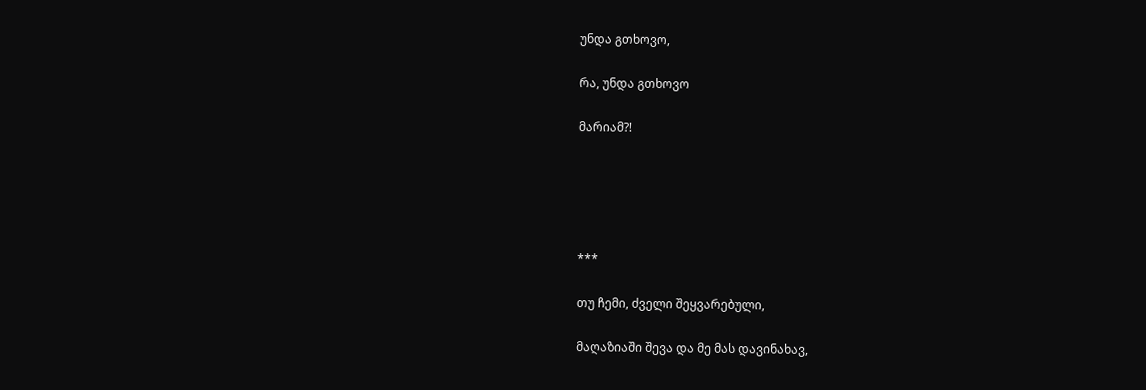უნდა გთხოვო,

რა, უნდა გთხოვო

მარიამ?!





***

თუ ჩემი, ძველი შეყვარებული,

მაღაზიაში შევა და მე მას დავინახავ,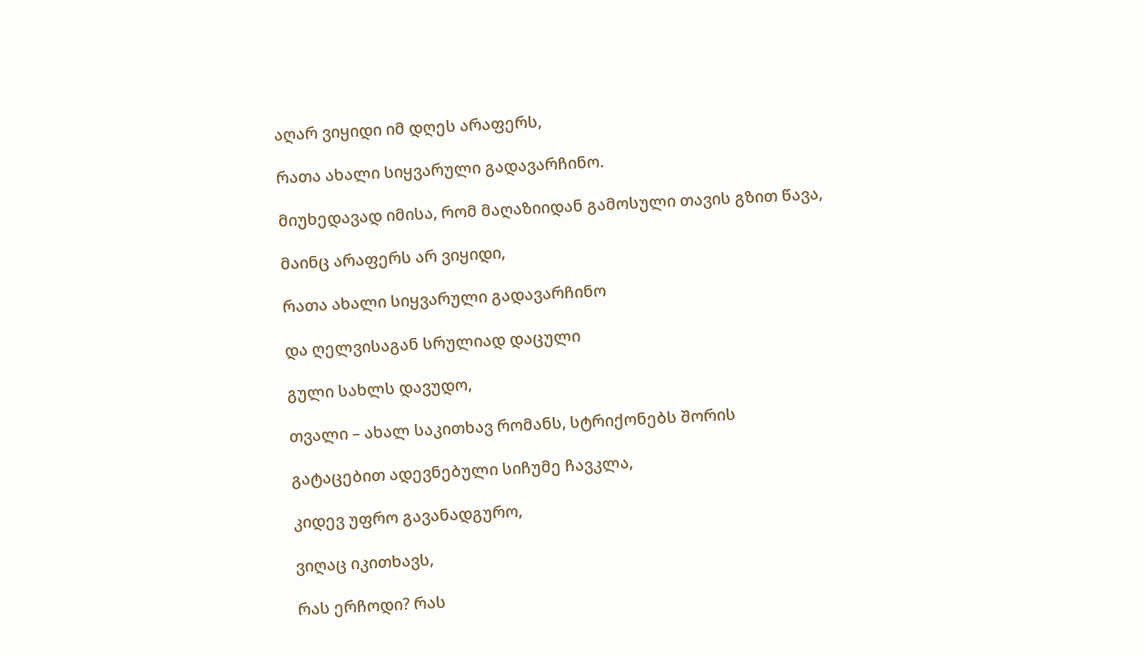აღარ ვიყიდი იმ დღეს არაფერს,

რათა ახალი სიყვარული გადავარჩინო.

მიუხედავად იმისა, რომ მაღაზიიდან გამოსული თავის გზით წავა,

მაინც არაფერს არ ვიყიდი,

რათა ახალი სიყვარული გადავარჩინო

და ღელვისაგან სრულიად დაცული

გული სახლს დავუდო,

თვალი – ახალ საკითხავ რომანს, სტრიქონებს შორის

გატაცებით ადევნებული სიჩუმე ჩავკლა,

კიდევ უფრო გავანადგურო,

ვიღაც იკითხავს,

რას ერჩოდი? რას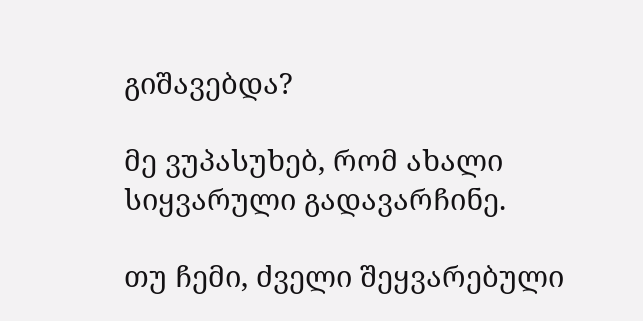გიშავებდა?

მე ვუპასუხებ, რომ ახალი სიყვარული გადავარჩინე.

თუ ჩემი, ძველი შეყვარებული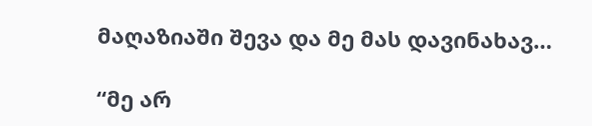მაღაზიაში შევა და მე მას დავინახავ…

“მე არ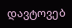დავტოვებ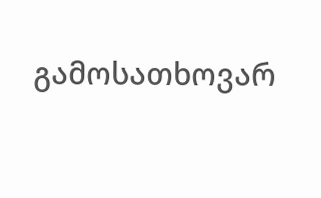გამოსათხოვარ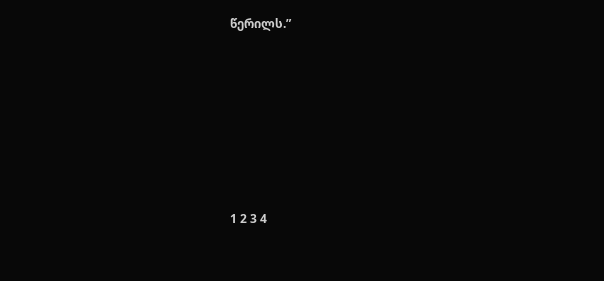წერილს.”







1 2 3 4